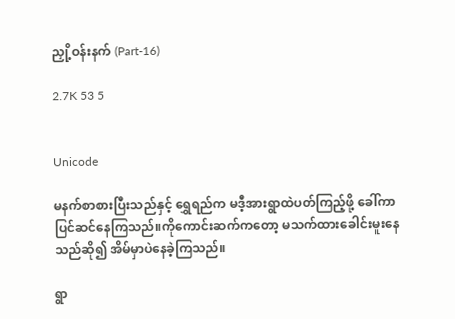ညှို့ဝန်းနက် (Part-16)

2.7K 53 5


Unicode

မနက်စာစားပြီးသည်နှင့် ရွှေရည်က မဒီ့အားရွာထဲပတ်ကြည့်ဖို့ ခေါ်ကာပြင်ဆင်နေကြသည်။ကိုကောင်းဆက်ကတော့ မသက်ထားခေါင်းမူးနေသည်ဆို၍ အိမ်မှာပဲနေခဲ့ကြသည်။

ရွာ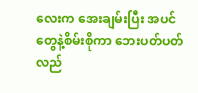လေးက အေးချမ်းပြီး အပင်တွေနဲ့စိမ်းစိုကာ ဘေးပတ်ပတ်လည်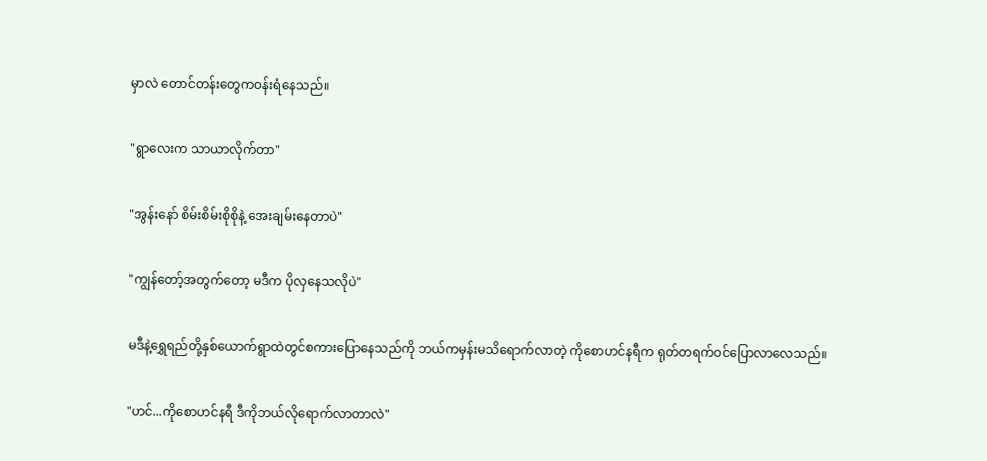မှာလဲ တောင်တန်းတွေကဝန်းရံနေသည်။

"ရွာလေးက သာယာလိုက်တာ"

"အွန်းနော် စိမ်းစိမ်းစိုစိုနဲ့ အေးချမ်းနေတာပဲ"

"ကျွန်တော့်အတွက်တော့ မဒီက ပိုလှနေသလိုပဲ"

မဒီနဲ့ရွှေရည်တို့နှစ်ယောက်ရွာထဲတွင်စကားပြောနေသည်ကို ဘယ်ကမှန်းမသိရောက်လာတဲ့ ကိုစောဟင်နရီက ရုတ်တရက်ဝင်ပြောလာလေသည်။

"ဟင်...ကိုစောဟင်နရီ ဒီကိုဘယ်လိုရောက်လာတာလဲ"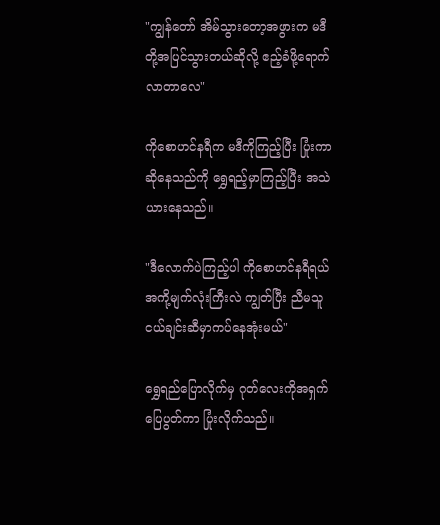"ကျွန်တော် အိမ်သွားတော့အဖွားက မဒီတို့အပြင်သွားတယ်ဆိုလို့ ဧည့်ခံဖို့ရောက်လာတာလေ"

ကိုစောဟင်နရီက မဒီကိုကြည့်ပြီး ပြုံးကာဆိုနေသည်ကို ရွှေရည့်မှာကြည့်ပြီး အသဲယားနေသည်။

"ဒီလောက်ပဲကြည့်ပါ ကိုစောဟင်နရီရယ် အကို့မျက်လုံးကြီးလဲ ကျွတ်ပြီး ညီမသူငယ်ချင်းဆီမှာကပ်နေအုံးမယ်"

ရွှေရည်ပြောလိုက်မှ ဂုတ်လေးကိုအရှက်ပြေပွတ်ကာ ပြုံးလိုက်သည်။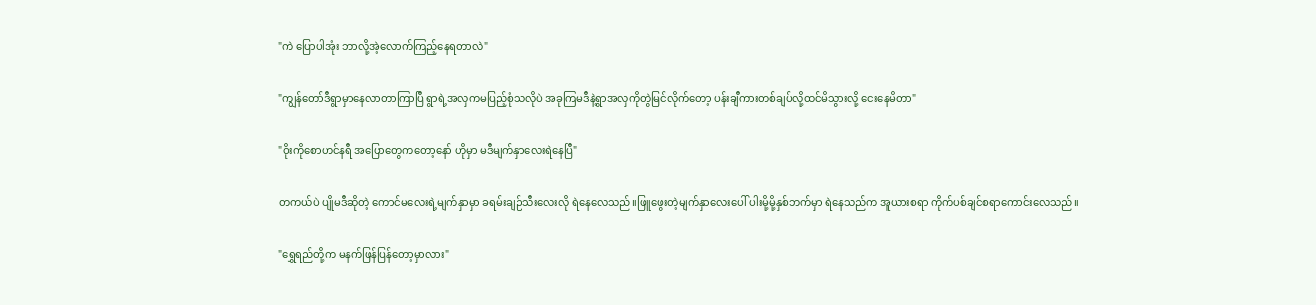"ကဲ ပြောပါအုံး ဘာလို့အဲ့လောက်ကြည့်နေရတာလဲ"

"ကျွန်တော်ဒီရွာမှာနေလာတာကြာပြီ ရွာရဲ့အလှကမပြည့်စုံသလိုပဲ အခုကြမဒီနဲ့ရွာအလှကိုတွဲမြင်လိုက်တော့ ပန်းချီကားတစ်ချပ်လို့ထင်မိသွားလို့ ငေးနေမိတာ"

"ဝိုး‌ကိုစောဟင်နရီ အပြောတွေကတော့နော် ဟိုမှာ မ‌ဒီမျက်နှာလေး‌ရဲနေပြီ"

တကယ်ပဲ ပျိုမဒီဆိုတဲ့ ကောင်မလေးရဲ့မျက်နှာမှာ ခရမ်းချဉ်သီးလေးလို ရဲနေလေသည်။ဖြူဖွေးတဲ့မျက်နှာလေးပေါ် ပါးမို့မို့နှစ်ဘက်မှာ ရဲနေသည်က အူယားစရာ ကိုက်ပစ်ချင်စရာကောင်းလေသည်။

"ရွှေရည်တို့က မနက်ဖြန်ပြန်တော့မှာလား"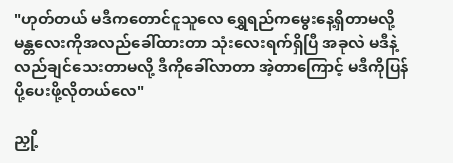"ဟုတ်တယ် မဒီကတောင်ငူသူလေ ရွှေရည်ကမွေးနေ့ရှိတာမလို့ မန္တလေးကိုအလည်ခေါ်ထားတာ သုံးလေးရက်ရှိပြီ အခုလဲ မဒီနဲ့လည်ချင်သေးတာမလို့ ဒီကိုခေါ်လာတာ အဲ့တာကြောင့် မဒီကိုပြန်ပို့ပေးဖို့လိုတယ်လေ"

ညှို့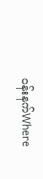ဝန်းနက်Where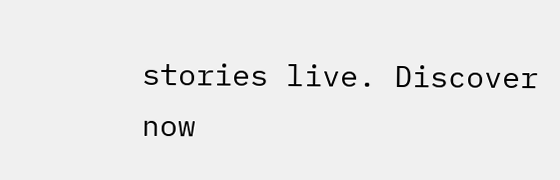stories live. Discover now